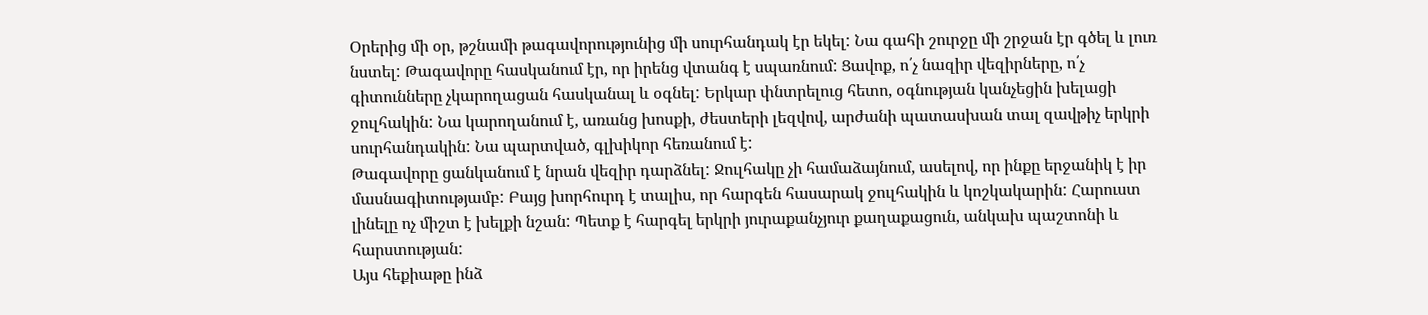Օրերից մի օր, թշնամի թագավորությունից մի սուրհանդակ էր եկել: Նա գահի շուրջը մի շրջան էր գծել և լուռ նստել: Թագավորը հասկանում էր, որ իրենց վտանգ է սպառնում: Ցավոք, ո՛չ նազիր վեզիրները, ո՛չ գիտունները չկարողացան հասկանալ և օգնել: Երկար փնտրելուց հետո, օգնության կանչեցին խելացի ջուլհակին: Նա կարողանում է, առանց խոսքի, ժեստերի լեզվով, արժանի պատասխան տալ զավթիչ երկրի սուրհանդակին: Նա պարտված, գլխիկոր հեռանում է:
Թագավորը ցանկանում է նրան վեզիր դարձնել: Ջուլհակը չի համաձայնում, ասելով, որ ինքը երջանիկ է իր մասնագիտությամբ: Բայց խորհուրդ է տալիս, որ հարգեն հասարակ ջուլհակին և կոշկակարին: Հարուստ լինելը ոչ միշտ է խելքի նշան: Պետք է հարգել երկրի յուրաքանչյուր քաղաքացուն, անկախ պաշտոնի և հարստության:
Այս հեքիաթը ինձ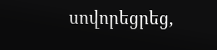սովորեցրեց,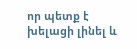որ պետք է խելացի լինել և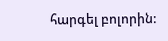հարգել բոլորին: